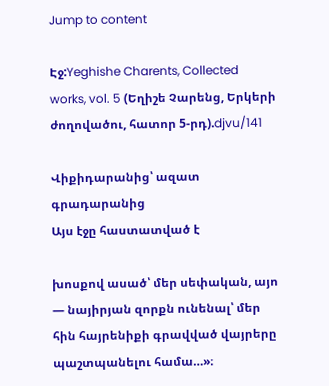Jump to content

Էջ:Yeghishe Charents, Collected works, vol. 5 (Եղիշե Չարենց, Երկերի ժողովածու, հատոր 5-րդ).djvu/141

Վիքիդարանից՝ ազատ գրադարանից
Այս էջը հաստատված է

խոսքով ասած՝ մեր սեփական, այո — նայիրյան զորքն ունենալ՝ մեր հին հայրենիքի գրավված վայրերը պաշտպանելու համա…»։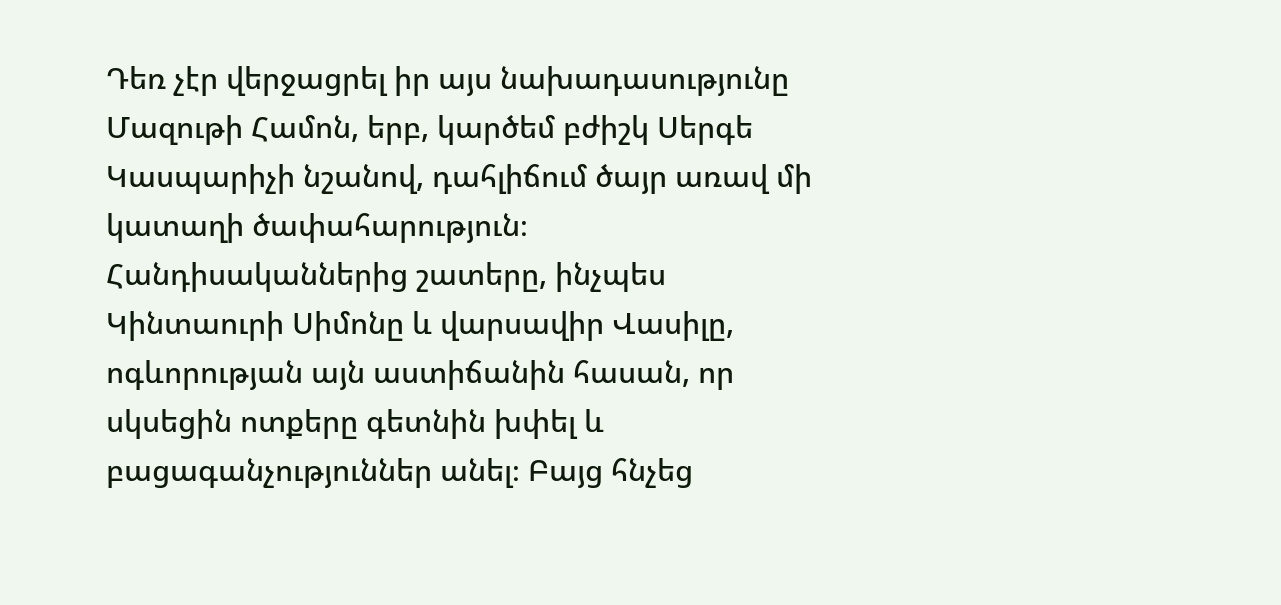Դեռ չէր վերջացրել իր այս նախադասությունը Մազութի Համոն, երբ, կարծեմ բժիշկ Սերգե Կասպարիչի նշանով, դահլիճում ծայր առավ մի կատաղի ծափահարություն։ Հանդիսականներից շատերը, ինչպես Կինտաուրի Սիմոնը և վարսավիր Վասիլը, ոգևորության այն աստիճանին հասան, որ սկսեցին ոտքերը գետնին խփել և բացագանչություններ անել։ Բայց հնչեց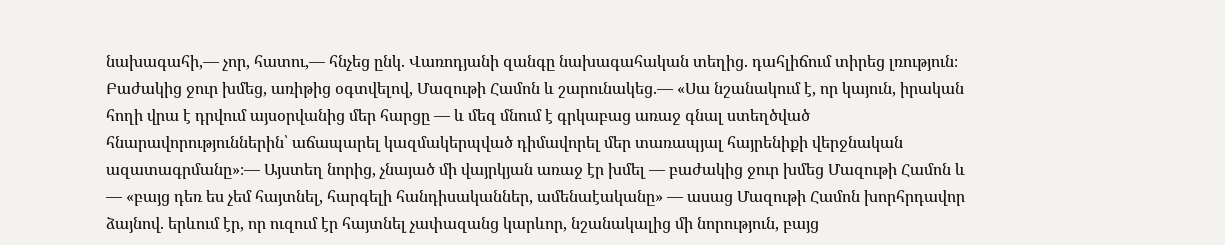նախագահի,— չոր, հատու,— հնչեց ընկ. Վառոդյանի զանգը նախագահական տեղից. դահլիճում տիրեց լռություն։ Բաժակից ջուր խմեց, առիթից օգտվելով, Մազութի Համոն և շարունակեց.— «Սա նշանակում է, որ կայուն, իրական հողի վրա է դրվում այսօրվանից մեր հարցը — և մեզ մնում է գրկաբաց առաջ գնալ ստեղծված հնարավորություններին՝ աճապարել կազմակերպված դիմավորել մեր տառապյալ հայրենիքի վերջնական ազատագրմանը»։— Այստեղ նորից, չնայած մի վայրկյան առաջ էր խմել — բաժակից ջուր խմեց Մազութի Համոն և — «բայց դեռ ես չեմ հայտնել, հարգելի հանդիսականներ, ամենաէականը» — ասաց Մազութի Համոն խորհրդավոր ձայնով. երևում էր, որ ուզում էր հայտնել չափազանց կարևոր, նշանակալից մի նորություն, բայց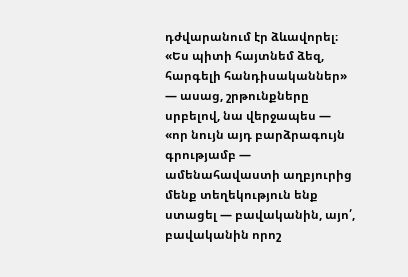դժվարանում էր ձևավորել։ «Ես պիտի հայտնեմ ձեզ, հարգելի հանդիսականներ» — ասաց, շրթունքները սրբելով, նա վերջապես — «որ նույն այդ բարձրագույն գրությամբ — ամենահավաստի աղբյուրից մենք տեղեկություն ենք ստացել — բավականին, այո՛, բավականին որոշ